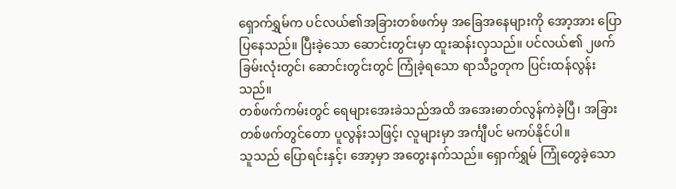ရှောက်ရွှမ်က ပင်လယ်၏အခြားတစ်ဖက်မှ အခြေအနေများကို အော့အား ပြောပြနေသည်။ ပြီးခဲ့သော ဆောင်းတွင်းမှာ ထူးဆန်းလှသည်။ ပင်လယ်၏ ၂ဖက်ခြမ်းလုံးတွင်၊ ဆောင်းတွင်းတွင် ကြုံခဲ့ရသော ရာသီဥတုက ပြင်းထန်လွန်းသည်။
တစ်ဖက်ကမ်းတွင် ရေများအေးခဲသည်အထိ အအေးဓာတ်လွန်ကဲခဲ့ပြီ၊ အခြားတစ်ဖက်တွင်တော ပူလွန်းသဖြင့်၊ လူများမှာ အင်္ကျီပင် မကပ်နိုင်ပါ။
သူသည် ပြောရင်းနှင့်၊ အော့မှာ အတွေးနက်သည်။ ရှောက်ရွှမ် ကြုံတွေခဲ့သော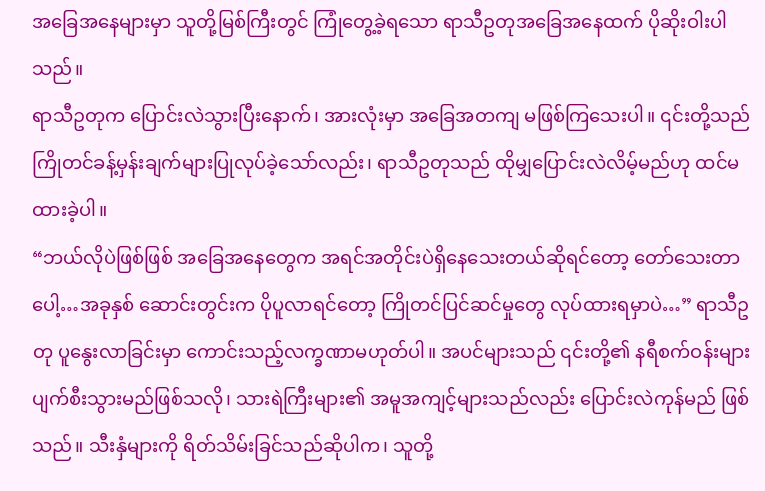အခြေအနေများမှာ သူတို့မြစ်ကြီးတွင် ကြုံတွေ့ခဲ့ရသော ရာသီဥတုအခြေအနေထက် ပိုဆိုးဝါးပါသည်။
ရာသီဥတုက ပြောင်းလဲသွားပြီးနောက်၊ အားလုံးမှာ အခြေအတကျ မဖြစ်ကြသေးပါ။ ၎င်းတို့သည် ကြိုတင်ခန့်မှန်းချက်များပြုလုပ်ခဲ့သော်လည်း၊ ရာသီဥတုသည် ထိုမျှပြောင်းလဲလိမ့်မည်ဟု ထင်မထားခဲ့ပါ။
“ဘယ်လိုပဲဖြစ်ဖြစ် အခြေအနေတွေက အရင်အတိုင်းပဲရှိနေသေးတယ်ဆိုရင်တော့ တော်သေးတာပေါ့…အခုနှစ် ဆောင်းတွင်းက ပိုပူလာရင်တော့ ကြိုတင်ပြင်ဆင်မှုတွေ လုပ်ထားရမှာပဲ…” ရာသီဥတု ပူနွေးလာခြင်းမှာ ကောင်းသည့်လက္ခဏာမဟုတ်ပါ။ အပင်များသည် ၎င်းတို့၏ နရီစက်ဝန်းများပျက်စီးသွားမည်ဖြစ်သလို၊ သားရဲကြီးများ၏ အမူအကျင့်များသည်လည်း ပြောင်းလဲကုန်မည် ဖြစ်သည်။ သီးနှံများကို ရိတ်သိမ်းခြင်သည်ဆိုပါက၊ သူတို့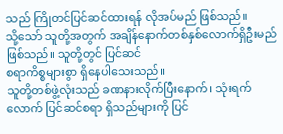သည် ကြိုတင်ပြင်ဆင်ထားရန် လိုအပ်မည် ဖြစ်သည်။
သို့သော် သူတို့အတွက် အချိန်နောက်တစ်နှစ်လောက်ရှိဦးမည် ဖြစ်သည်။ သူတို့တွင် ပြင်ဆင်
စရာကိစ္စများစွာ ရှိနေပါသေးသည်။
သူတို့တစ်ဖွဲ့လုံးသည် ခဏနားလိုက်ပြီးနောက်၊ သုံးရက်လောက် ပြင်ဆင်စရာ ရှိသည်များကို ပြင်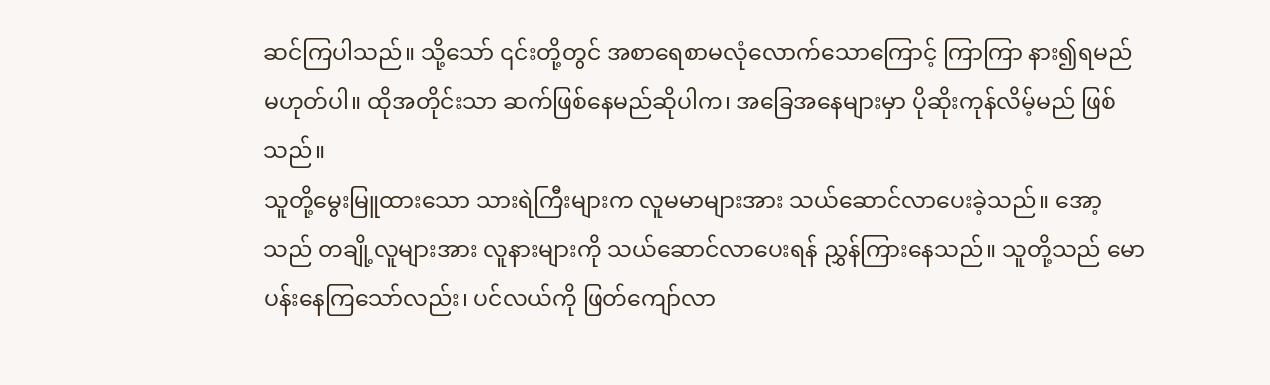ဆင်ကြပါသည်။ သို့သော် ၎င်းတို့တွင် အစာရေစာမလုံလောက်သောကြောင့် ကြာကြာ နား၍ရမည် မဟုတ်ပါ။ ထိုအတိုင်းသာ ဆက်ဖြစ်နေမည်ဆိုပါက၊ အခြေအနေများမှာ ပိုဆိုးကုန်လိမ့်မည် ဖြစ်သည်။
သူတို့မွေးမြူထားသော သားရဲကြီးများက လူမမာများအား သယ်ဆောင်လာပေးခဲ့သည်။ အော့သည် တချို့လူများအား လူနားများကို သယ်ဆောင်လာပေးရန် ညွှန်ကြားနေသည်။ သူတို့သည် မောပန်းနေကြသော်လည်း၊ ပင်လယ်ကို ဖြတ်ကျော်လာ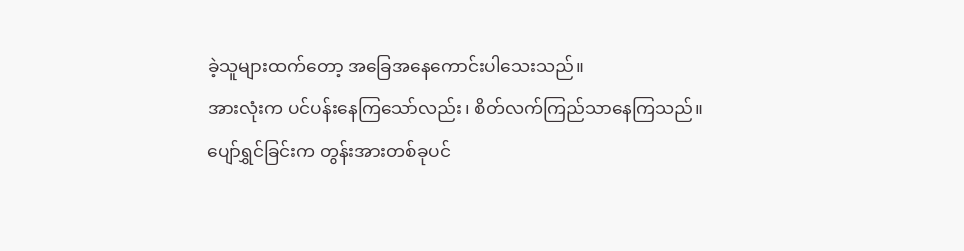ခဲ့သူများထက်တော့ အခြေအနေကောင်းပါသေးသည်။
အားလုံးက ပင်ပန်းနေကြသော်လည်း၊ စိတ်လက်ကြည်သာနေကြသည်။ ပျော်ရွှင်ခြင်းက တွန်းအားတစ်ခုပင်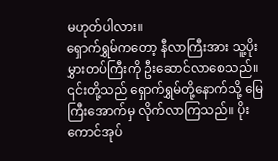မဟုတ်ပါလား။
ရှောက်ရွှမ်ကတော့ နီလာကြီးအား သူ့ပိုးမွှားတပ်ကြီးကို ဦးဆောင်လာစေသည်။ ၎င်းတို့သည် ရှောက်ရွှမ်တို့နောက်သို့ မြေကြီးအောက်မှ လိုက်လာကြသည်။ ပိုးကောင်အုပ်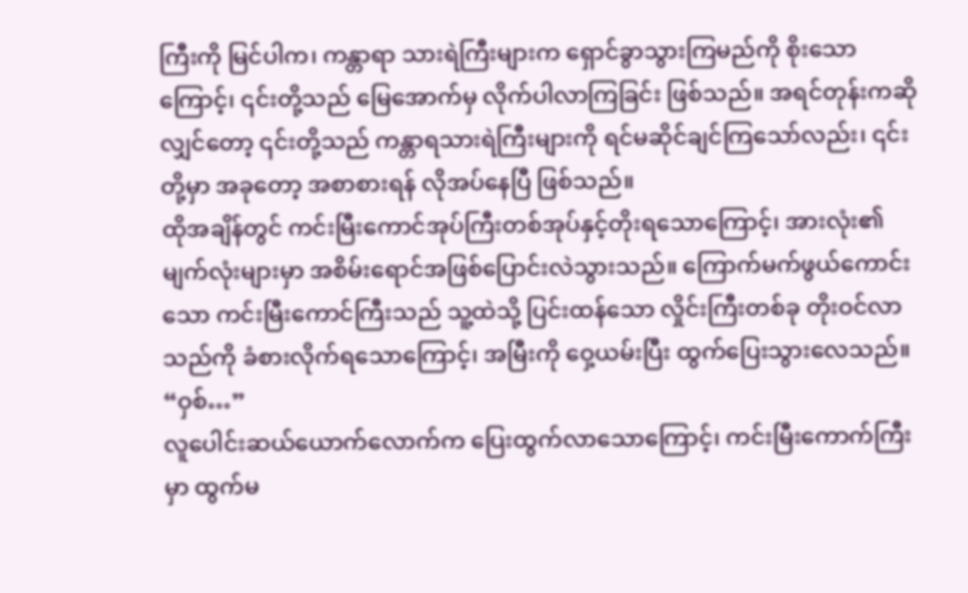ကြီးကို မြင်ပါက၊ ကန္တာရာ သားရဲကြီးများက ရှောင်ခွာသွားကြမည်ကို စိုးသောကြောင့်၊ ၎င်းတို့သည် မြေအောက်မှ လိုက်ပါလာကြခြင်း ဖြစ်သည်။ အရင်တုန်းကဆိုလျှင်တော့ ၎င်းတို့သည် ကန္တာရသားရဲကြီးများကို ရင်မဆိုင်ချင်ကြသော်လည်း၊ ၎င်းတို့မှာ အခုတော့ အစာစားရန် လိုအပ်နေပြီ ဖြစ်သည်။
ထိုအချိန်တွင် ကင်းမြီးကောင်အုပ်ကြီးတစ်အုပ်နှင့်တိုးရသောကြောင့်၊ အားလုံး၏ မျက်လုံးများမှာ အစိမ်းရောင်အဖြစ်ပြောင်းလဲသွားသည်။ ကြောက်မက်ဖွယ်ကောင်းသော ကင်းမြီးကောင်ကြီးသည် သူ့ထဲသို့ ပြင်းထန်သော လှိုင်းကြီးတစ်ခု တိုးဝင်လာသည်ကို ခံစားလိုက်ရသောကြောင့်၊ အမြီးကို ဝှေ့ယမ်းပြီး ထွက်ပြေးသွားလေသည်။
“ဝှစ်…”
လူပေါင်းဆယ်ယောက်လောက်က ပြေးထွက်လာသောကြောင့်၊ ကင်းမြီးကောက်ကြီးမှာ ထွက်မ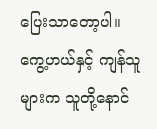ပြေးသာတော့ပါ။
ကွေ့ဟယ်နှင့် ကျန်သူများက သူတို့နောင်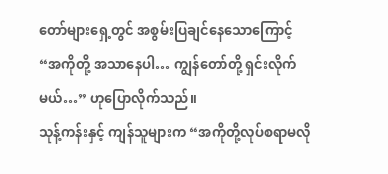တော်များရှေ့တွင် အစွမ်းပြချင်နေသောကြောင့် “အကိုတို့ အသာနေပါ… ကျွန်တော်တို့ ရှင်းလိုက်မယ်…” ဟုပြောလိုက်သည်။
သုန့်ကန်းနှင့် ကျန်သူများက “အကိုတို့လုပ်စရာမလို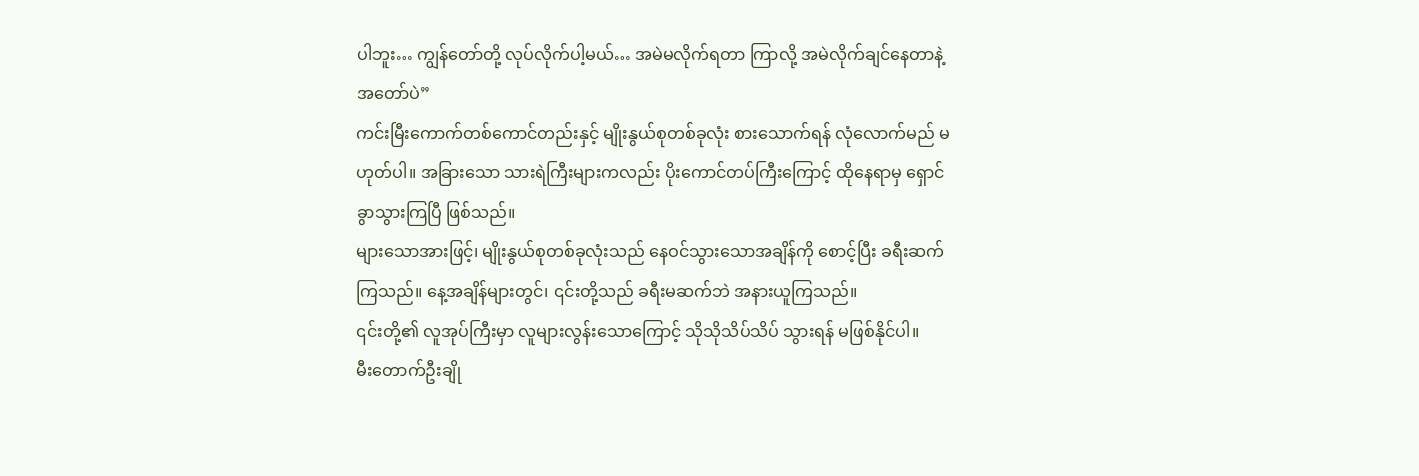ပါဘူး… ကျွန်တော်တို့ လုပ်လိုက်ပါ့မယ်… အမဲမလိုက်ရတာ ကြာလို့ အမဲလိုက်ချင်နေတာနဲ့ အတော်ပဲ”
ကင်းမြီးကောက်တစ်ကောင်တည်းနှင့် မျိုးနွယ်စုတစ်ခုလုံး စားသောက်ရန် လုံလောက်မည် မဟုတ်ပါ။ အခြားသော သားရဲကြီးများကလည်း ပိုးကောင်တပ်ကြီးကြောင့် ထိုနေရာမှ ရှောင်ခွာသွားကြပြီ ဖြစ်သည်။
များသောအားဖြင့်၊ မျိုးနွယ်စုတစ်ခုလုံးသည် နေဝင်သွားသောအချိန်ကို စောင့်ပြီး ခရီးဆက်ကြသည်။ နေ့အချိန်များတွင်၊ ၎င်းတို့သည် ခရီးမဆက်ဘဲ အနားယူကြသည်။
၎င်းတို့၏ လူအုပ်ကြီးမှာ လူများလွန်းသောကြောင့် သိုသိုသိပ်သိပ် သွားရန် မဖြစ်နိုင်ပါ။
မီးတောက်ဦးချို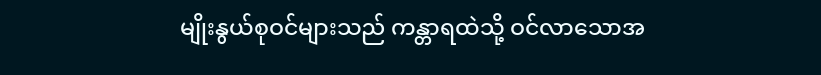မျိုးနွယ်စုဝင်များသည် ကန္တာရထဲသို့ ဝင်လာသောအ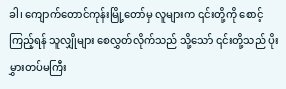ခါ၊ ကျောက်တောင်ကုန်းမြို့တော်မှ လူများက ၎င်းတို့ကို စောင့်ကြည့်ရန် သူလျှိုများ စေလွှတ်လိုက်သည် သို့သော် ၎င်းတို့သည် ပိုးမွှားတပ်မကြီး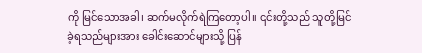ကို မြင်သောအခါ၊ ဆက်မလိုက်ရဲကြတော့ပါ။ ၎င်းတို့သည် သူတို့မြင်ခဲ့ရသည်များအား ခေါင်းဆောင်များသို့ ပြန်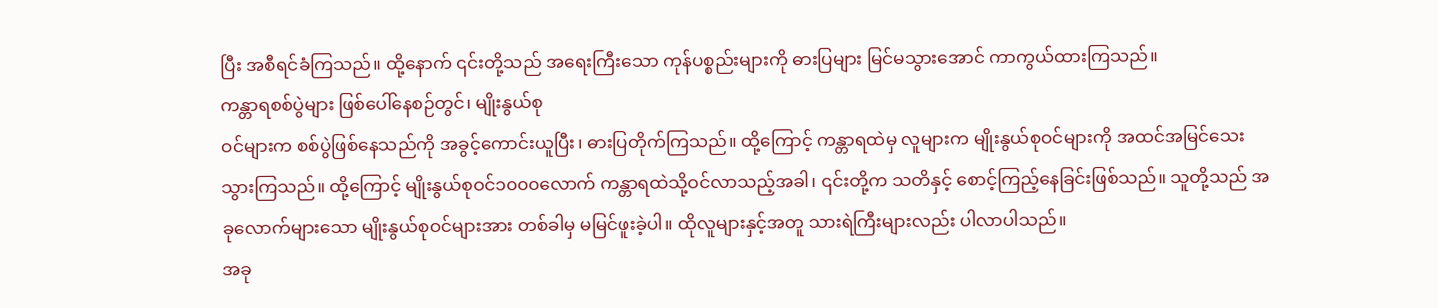ပြီး အစီရင်ခံကြသည်။ ထို့နောက် ၎င်းတို့သည် အရေးကြီးသော ကုန်ပစ္စည်းများကို ဓားပြများ မြင်မသွားအောင် ကာကွယ်ထားကြသည်။
ကန္တာရစစ်ပွဲများ ဖြစ်ပေါ်နေစဉ်တွင်၊ မျိုးနွယ်စု
ဝင်များက စစ်ပွဲဖြစ်နေသည်ကို အခွင့်ကောင်းယူပြီး၊ ဓားပြတိုက်ကြသည်။ ထို့ကြောင့် ကန္တာရထဲမှ လူများက မျိုးနွယ်စုဝင်များကို အထင်အမြင်သေးသွားကြသည်။ ထို့ကြောင့် မျိုးနွယ်စုဝင်၁၀၀၀လောက် ကန္တာရထဲသို့ဝင်လာသည့်အခါ၊ ၎င်းတို့က သတိနှင့် စောင့်ကြည့်နေခြင်းဖြစ်သည်။ သူတို့သည် အခုလောက်များသော မျိုးနွယ်စုဝင်များအား တစ်ခါမှ မမြင်ဖူးခဲ့ပါ။ ထိုလူများနှင့်အတူ သားရဲကြီးများလည်း ပါလာပါသည်။
အခု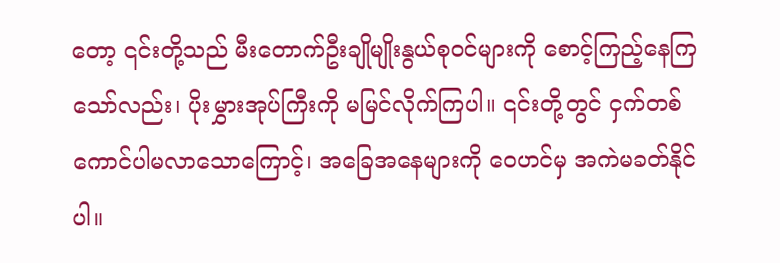တော့ ၎င်းတို့သည် မီးတောက်ဦးချိုမျိုးနွယ်စုဝင်များကို စောင့်ကြည့်နေကြသော်လည်း၊ ပိုးမွှားအုပ်ကြီးကို မမြင်လိုက်ကြပါ။ ၎င်းတို့တွင် ငှက်တစ်ကောင်ပါမလာသောကြောင့်၊ အခြေအနေများကို ဝေဟင်မှ အကဲမခတ်နိုင်ပါ။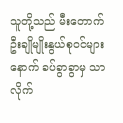သူတို့သည် မီးတောက်ဦးချိုမျိုးနွယ်စုဝင်များနောက် ခပ်ခွာခွာမှ သာလိုက်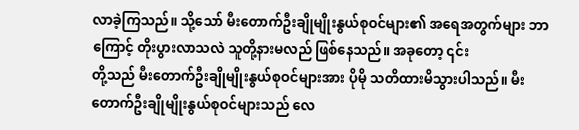လာခဲ့ကြသည်။ သို့သော် မီးတောက်ဦးချိုမျိုးနွယ်စုဝင်များ၏ အရေအတွက်များ ဘာကြောင့် တိုးပွားလာသလဲ သူတို့နားမလည် ဖြစ်နေသည်။ အခုတော့ ၎င်း
တို့သည် မီးတောက်ဦးချိုမျိုးနွယ်စုဝင်များအား ပိုမို သတိထားမိသွားပါသည်။ မီးတောက်ဦးချိုမျိုးနွယ်စုဝင်များသည် လေ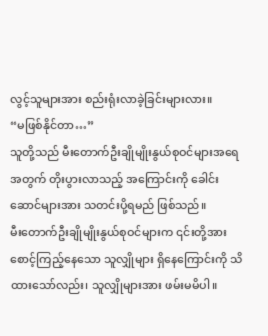လွင့်သူများအား စည်းရုံးလာခဲ့ခြင်းများလား။
“မဖြစ်နိုင်တာ…”
သူတို့သည် မီးတောက်ဦးချိုမျိုးနွယ်စုဝင်များအရေအတွက် တိုးပွားလာသည့် အကြောင်းကို ခေါင်းဆောင်များအား သတင်းပို့ရမည် ဖြစ်သည်။
မီးတောက်ဦးချိုမျိုးနွယ်စုဝင်များက ၎င်းတို့အား စောင့်ကြည့်နေသော သူလျှိုများ ရှိနေကြောင်းကို သိထားသော်လည်း၊ သူလျှိုများအား ဖမ်းမမိပါ။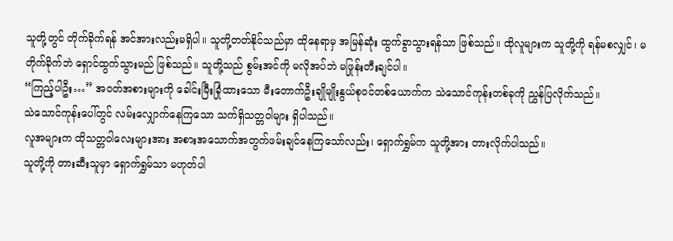သူတို့တွင် တိုက်ခိုက်ရန် အင်အားလည်းမရှိပါ။ သူတို့တတ်နိုင်သည်မှာ ထိုနေရာမှ အမြန်ဆုံး ထွက်ခွာသွားရန်သာ ဖြစ်သည်။ ထိုလူများက သူတို့ကို ရန်မစလျှင်၊ မတိုက်ခိုက်ဘဲ ရှောင်ထွက်သွားမည် ဖြစ်သည်။ သူတို့သည် စွမ်းအင်ကို မလိုအပ်ဘဲ မဖြုန်းတီးချင်ပါ။
“ကြည့်ပါဦး…” အဝတ်အစားများကို ခေါင်းမြီးခြုံထားသော မီးတောက်ဦးချိုမျိုးနွယ်စုဝင်တစ်ယောက်က သဲသောင်ကုန်းတစ်ခုကို ညွှန်ပြလိုက်သည်။
သဲသောင်ကုန်းပေါ်တွင် လမ်းလျှောက်နေကြသော သက်ရှိသတ္တဝါများ ရှိပါသည်။
လူအများက ထိုသတ္တဝါလေးများအား အစားအသောက်အတွက်ဖမ်းချင်နေကြသော်လည်း၊ ရှောက်ရွှမ်က သူတို့အား တားလိုက်ပါသည်။
သူတို့ကို တားဆီးသူမှာ ရှောက်ရွှမ်သာ မဟုတ်ပါ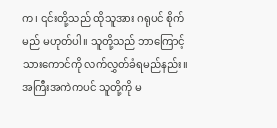က၊ ၎င်းတို့သည် ထိုသူအား ဂရုပင် စိုက်မည် မဟုတ်ပါ။ သူတို့သည် ဘာကြောင့် သားကောင်ကို လက်လွှတ်ခံရမည်နည်း။ အကြီးအကဲကပင် သူတို့ကို မ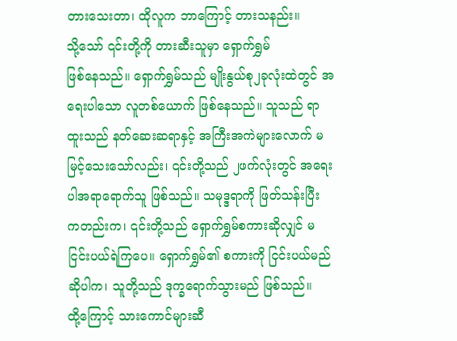တားသေးတာ၊ ထိုလူက ဘာကြောင့် တားသနည်း။
သို့သော် ၎င်းတို့ကို တားဆီးသူမှာ ရှောက်ရွှမ်
ဖြစ်နေသည်။ ရှောက်ရွှမ်သည် မျိုးနွယ်စု၂ခုလုံးထဲတွင် အရေးပါသော လူတစ်ယောက် ဖြစ်နေသည်။ သူသည် ရာထူးသည် နတ်ဆေးဆရာနှင့် အကြီးအကဲများလောက် မမြင့်သေးသော်လည်း၊ ၎င်းတို့သည် ၂ဖက်လုံးတွင် အရေးပါအရာရောက်သူ ဖြစ်သည်။ သမုဒ္ဒရာကို ဖြတ်သန်းပြီး ကတည်းက၊ ၎င်းတို့သည် ရှောက်ရွှမ်စကားဆိုလျှင် မငြင်းပယ်ရဲကြပေ။ ရှောက်ရွှမ်၏ စကားကို ငြင်းပယ်မည်ဆိုပါက၊ သူတို့သည် ဒုက္ခရောက်သွားမည် ဖြစ်သည်။
ထို့ကြောင့် သားကောင်များဆီ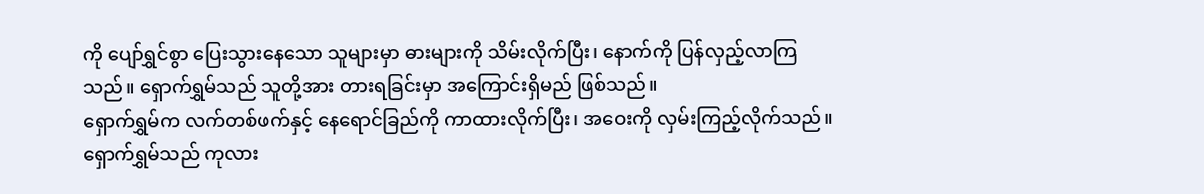ကို ပျော်ရွှင်စွာ ပြေးသွားနေသော သူများမှာ ဓားများကို သိမ်းလိုက်ပြီး၊ နောက်ကို ပြန်လှည့်လာကြသည်။ ရှောက်ရွှမ်သည် သူတို့အား တားရခြင်းမှာ အကြောင်းရှိမည် ဖြစ်သည်။
ရှောက်ရွှမ်က လက်တစ်ဖက်နှင့် နေရောင်ခြည်ကို ကာထားလိုက်ပြီး၊ အဝေးကို လှမ်းကြည့်လိုက်သည်။ ရှောက်ရွှမ်သည် ကုလား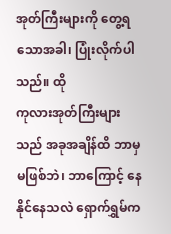အုတ်ကြီးများကို တွေ့ရသောအခါ၊ ပြုံးလိုက်ပါသည်။ ထို
ကုလားအုတ်ကြီးများသည် အခုအချိန်ထိ ဘာမှမဖြစ်ဘဲ၊ ဘာကြောင့် နေနိုင်နေသလဲ ရှောက်ရွှမ်က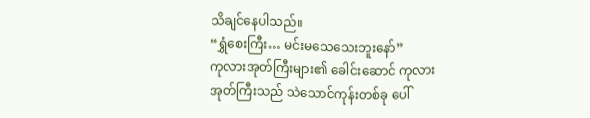သိချင်နေပါသည်။
“ရွှံစေးကြီး… မင်းမသေသေးဘူးနော်”
ကုလားအုတ်ကြီးများ၏ ခေါင်းဆောင် ကုလားအုတ်ကြီးသည် သဲသောင်ကုန်းတစ်ခု ပေါ်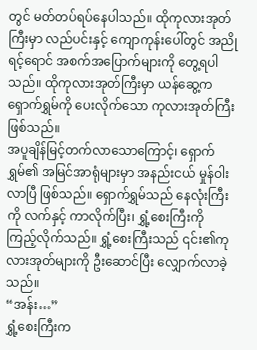တွင် မတ်တပ်ရပ်နေပါသည်။ ထိုကုလားအုတ်ကြီးမှာ လည်ပင်းနှင့် ကျောကုန်းပေါ်တွင် အညိုရင့်ရောင် အစက်အပြောက်များကို တွေ့ရပါသည်။ ထိုကုလားအုတ်ကြီးမှာ ယန်ဆွေ့က ရှောက်ရွှမ်ကို ပေးလိုက်သော ကုလားအုတ်ကြီး ဖြစ်သည်။
အပူချိန်မြင့်တက်လာသောကြောင့်၊ ရှောက်ရွှမ်၏ အမြင်အာရုံများမှာ အနည်းငယ် မှုန်ဝါးလာပြီ ဖြစ်သည်။ ရှောက်ရွှမ်သည် နေလုံးကြီးကို လက်နှင့် ကာလိုက်ပြီး၊ ရွှံ့စေးကြီးကို ကြည့်လိုက်သည်။ ရွှံ့စေးကြီးသည် ၎င်း၏ကုလားအုတ်များကို ဦးဆောင်ပြီး လျှောက်လာခဲ့သည်။
“အန်း…”
ရွှံ့စေးကြီးက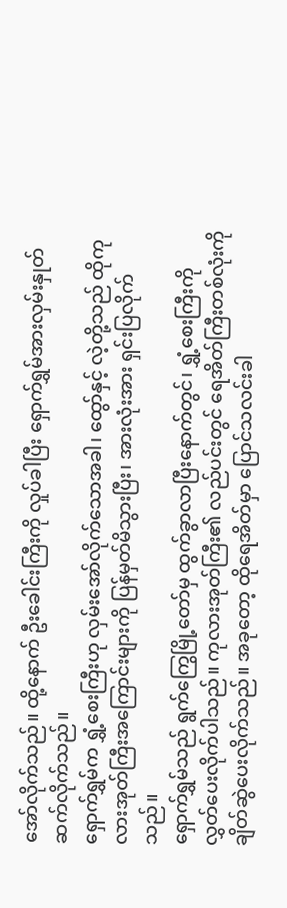အော်လိုက်သည်။ ထို့နောက် ဦးခေါင်းကြီးကို လှုပ်ခါပြီး ရှောက်ရွှမ်အားလှမ်းနှုတ်ဆက်လိုက်သည်။
ရှောက်ရွှမ်က ရွှံ့စေးကြီးဟု လှမ်းအော်လိုက်သောအခါ၊ ထွော်နှင့် လဲ့တို့သည် ထိုကုလားအုတ်ကြီးအကြောင်းများကို ပြန်မှတ်မိသွားပြီး၊ အားလုံးအား ရှင်းပြလိုက်သည်။
ရှောက်ရွှမ်သည် ရွက်ကြွေမြို့တော်မှ ထွက်ခွာလာပြီးနောက်တွင်၊ ရွှံ့စေးကြီးကို လွှတ်ပေးလိုက်ပါသည်။ ကုလားအုတ်ကြီး၏ လည်ပင်းတွင် ရေအိတ်ကြီးတစ်လုံးကို ချိတ်ဆွဲပေးလိုက်သည်။ အခုတော့ ထိုရေအိတ်မှာ ပြောင်သလင်းခါ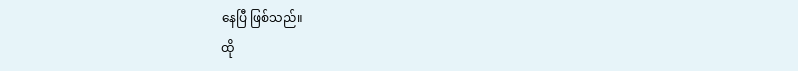နေပြီ ဖြစ်သည်။
ထို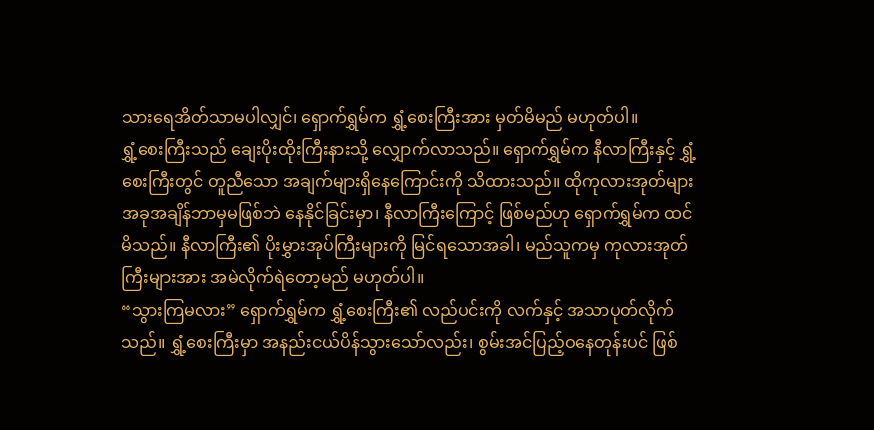သားရေအိတ်သာမပါလျှင်၊ ရှောက်ရွှမ်က ရွှံ့စေးကြီးအား မှတ်မိမည် မဟုတ်ပါ။
ရွှံ့စေးကြီးသည် ချေးပိုးထိုးကြီးနားသို့ လျှောက်လာသည်။ ရှောက်ရွှမ်က နီလာကြီးနှင့် ရွှံ့စေးကြီးတွင် တူညီသော အချက်များရှိနေကြောင်းကို သိထားသည်။ ထိုကုလားအုတ်များ အခုအချိန်ဘာမှမဖြစ်ဘဲ နေနိုင်ခြင်းမှာ၊ နီလာကြီးကြောင့် ဖြစ်မည်ဟု ရှောက်ရွှမ်က ထင်မိသည်။ နီလာကြီး၏ ပိုးမွှားအုပ်ကြီးများကို မြင်ရသောအခါ၊ မည်သူကမှ ကုလားအုတ်ကြီးများအား အမဲလိုက်ရဲတော့မည် မဟုတ်ပါ။
“သွားကြမလား” ရှောက်ရွှမ်က ရွှံ့စေးကြီး၏ လည်ပင်းကို လက်နှင့် အသာပုတ်လိုက်သည်။ ရွှံ့စေးကြီးမှာ အနည်းငယ်ပိန်သွားသော်လည်း၊ စွမ်းအင်ပြည့်ဝနေတုန်းပင် ဖြစ်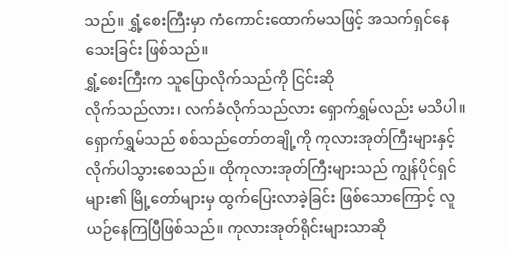သည်။ ရွှံ့စေးကြီးမှာ ကံကောင်းထောက်မသဖြင့် အသက်ရှင်နေသေးခြင်း ဖြစ်သည်။
ရွှံ့စေးကြီးက သူပြောလိုက်သည်ကို ငြင်းဆို
လိုက်သည်လား၊ လက်ခံလိုက်သည်လား ရှောက်ရွှမ်လည်း မသိပါ။ ရှောက်ရွှမ်သည် စစ်သည်တော်တချို့ကို ကုလားအုတ်ကြီးများနှင့် လိုက်ပါသွားစေသည်။ ထိုကုလားအုတ်ကြီးများသည် ကျွန်ပိုင်ရှင်များ၏ မြို့တော်များမှ ထွက်ပြေးလာခဲ့ခြင်း ဖြစ်သောကြောင့် လူယဉ်နေကြပြီဖြစ်သည်။ ကုလားအုတ်ရိုင်းများသာဆို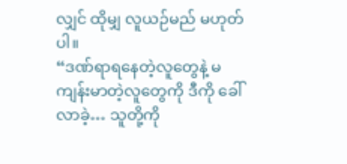လျှင် ထိုမျှ လူယဉ်မည် မဟုတ်ပါ။
“ဒဏ်ရာရနေတဲ့လူတွေနဲ့ မကျန်းမာတဲ့လူတွေကို ဒီကို ခေါ်လာခဲ့… သူတို့ကို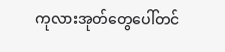ကုလားအုတ်တွေပေါ်တင်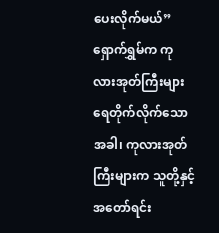ပေးလိုက်မယ်” ရှောက်ရွှမ်က ကုလားအုတ်ကြီးများ ရေတိုက်လိုက်သောအခါ၊ ကုလားအုတ်ကြီးများက သူတို့နှင့် အတော်ရင်း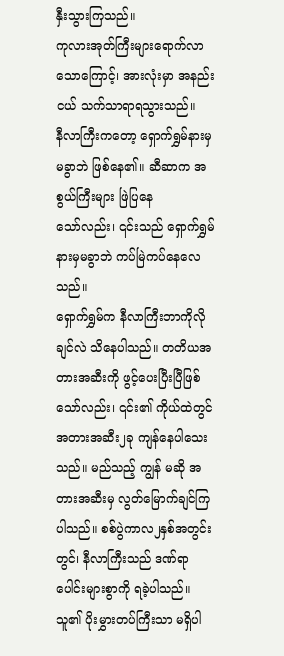နှီးသွားကြသည်။
ကုလားအုတ်ကြီးများရောက်လာသောကြောင့်၊ အားလုံးမှာ အနည်းငယ် သက်သာရာရသွားသည်။
နီလာကြီးကတော့ ရှောက်ရွှမ်နားမှ မခွာဘဲ ဖြစ်နေ၏။ ဆီဆာက အစွယ်ကြီးများ ဖြဲပြနေ
သော်လည်း၊ ၎င်းသည် ရှောက်ရွှမ်နားမှမခွာဘဲ ကပ်မြဲကပ်နေလေသည်။
ရှောက်ရွှမ်က နီလာကြီးဘာကိုလိုချင်လဲ သိနေပါသည်။ တတိယအတားအဆီးကို ဖွင့်ပေးပြီးပြီဖြစ်သော်လည်း၊ ၎င်း၏ ကိုယ်ထဲတွင် အတားအဆီး၂ခု ကျန်နေပါသေးသည်။ မည်သည့် ကျွန် မဆို အတားအဆီးမှ လွတ်မြောက်ချင်ကြပါသည်။ စစ်ပွဲကာလ၂နှစ်အတွင်းတွင်၊ နီလာကြီးသည် ဒဏ်ရာပေါင်းများစွာကို ရခဲ့ပါသည်။ သူ၏ ပိုးမွှားတပ်ကြီးသာ မရှိပါ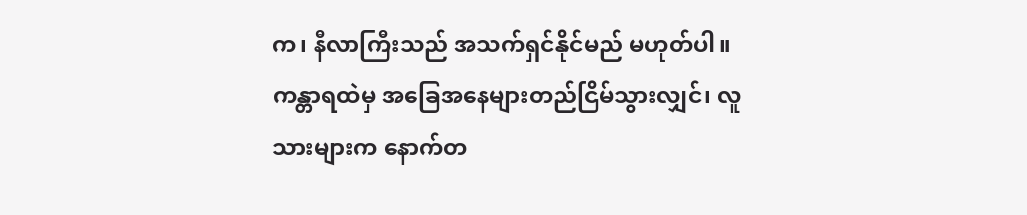က၊ နီလာကြီးသည် အသက်ရှင်နိုင်မည် မဟုတ်ပါ။ ကန္တာရထဲမှ အခြေအနေများတည်ငြိမ်သွားလျှင်၊ လူသားများက နောက်တ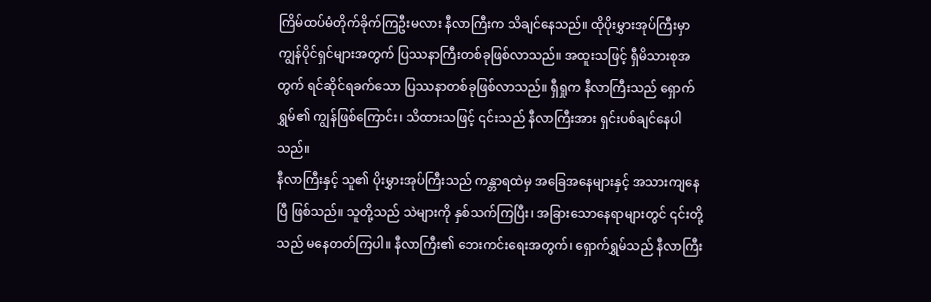ကြိမ်ထပ်မံတိုက်ခိုက်ကြဦးမလား နီလာကြီးက သိချင်နေသည်။ ထိုပိုးမွှားအုပ်ကြီးမှာ ကျွန်ပိုင်ရှင်များအတွက် ပြဿနာကြီးတစ်ခုဖြစ်လာသည်။ အထူးသဖြင့် ရှီမိသားစုအတွက် ရင်ဆိုင်ရခက်သော ပြဿနာတစ်ခုဖြစ်လာသည်။ ရှီရှုက နီလာကြီးသည် ရှောက်ရွှမ်၏ ကျွန်ဖြစ်ကြောင်း၊ သိထားသဖြင့် ၎င်းသည် နီလာကြီးအား ရှင်းပစ်ချင်နေပါသည်။
နီလာကြီးနှင့် သူ၏ ပိုးမွှားအုပ်ကြီးသည် ကန္တာရထဲမှ အခြေအနေများနှင့် အသားကျနေပြီ ဖြစ်သည်။ သူတို့သည် သဲများကို နှစ်သက်ကြပြီး၊ အခြားသောနေရာများတွင် ၎င်းတို့သည် မနေတတ်ကြပါ။ နီလာကြီး၏ ဘေးကင်းရေးအတွက်၊ ရှောက်ရွှမ်သည် နီလာကြီး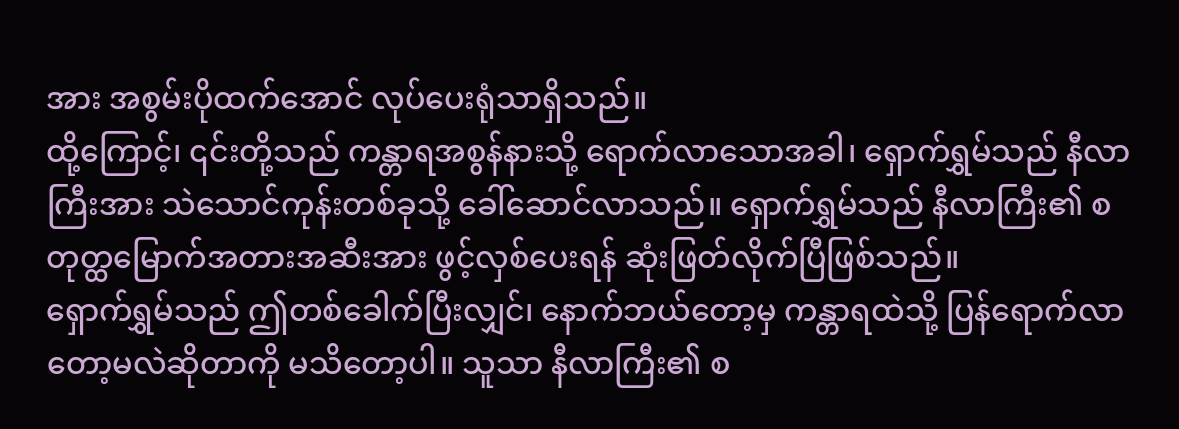အား အစွမ်းပိုထက်အောင် လုပ်ပေးရုံသာရှိသည်။
ထို့ကြောင့်၊ ၎င်းတို့သည် ကန္တာရအစွန်နားသို့ ရောက်လာသောအခါ၊ ရှောက်ရွှမ်သည် နီလာကြီးအား သဲသောင်ကုန်းတစ်ခုသို့ ခေါ်ဆောင်လာသည်။ ရှောက်ရွှမ်သည် နီလာကြီး၏ စတုတ္ထမြောက်အတားအဆီးအား ဖွင့်လှစ်ပေးရန် ဆုံးဖြတ်လိုက်ပြီဖြစ်သည်။
ရှောက်ရွှမ်သည် ဤတစ်ခေါက်ပြီးလျှင်၊ နောက်ဘယ်တော့မှ ကန္တာရထဲသို့ ပြန်ရောက်လာတော့မလဲဆိုတာကို မသိတော့ပါ။ သူသာ နီလာကြီး၏ စ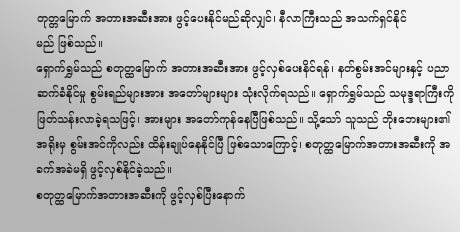တုတ္တမြောက် အတားအဆီးအား ဖွင့်ပေးနိုင်မည်ဆိုလျှင်၊ နီလာကြီးသည် အသက်ရှင်နိုင်
မည် ဖြစ်သည်။
ရှောက်ရွှမ်သည် စတုတ္ထမြောက် အတားအဆီးအား ဖွင့်လှစ်ပေးနိင်ရန်၊ နတ်စွမ်းအင်များနှင့် ပညာဆက်ခံနိုင်မှု စွမ်းရည်များအား အတော်များများ သုံးလိုက်ရသည်။ ရှောက်ရွှမ်သည် သမုဒ္ဒရာကြီးကို ဖြတ်သန်းလာခဲ့ရသဖြင့်၊ အားများ အတော်ကုန်နေပြီဖြစ်သည်။ သို့သော် သူသည် ဘိုးဘေးများ၏ အရိုးမှ စွမ်းအင်ကိုလည်း ထိန်းချုပ်နေနိုင်ပြီ ဖြစ်သောကြောင့်၊ စတုတ္ထမြောက်အတားအဆီးကို အခက်အခဲမရှိ ဖွင့်လှစ်နိုင်ခဲ့သည်။
စတုတ္ထမြောက်အတားအဆီးကို ဖွင့်လှစ်ပြီးနောက်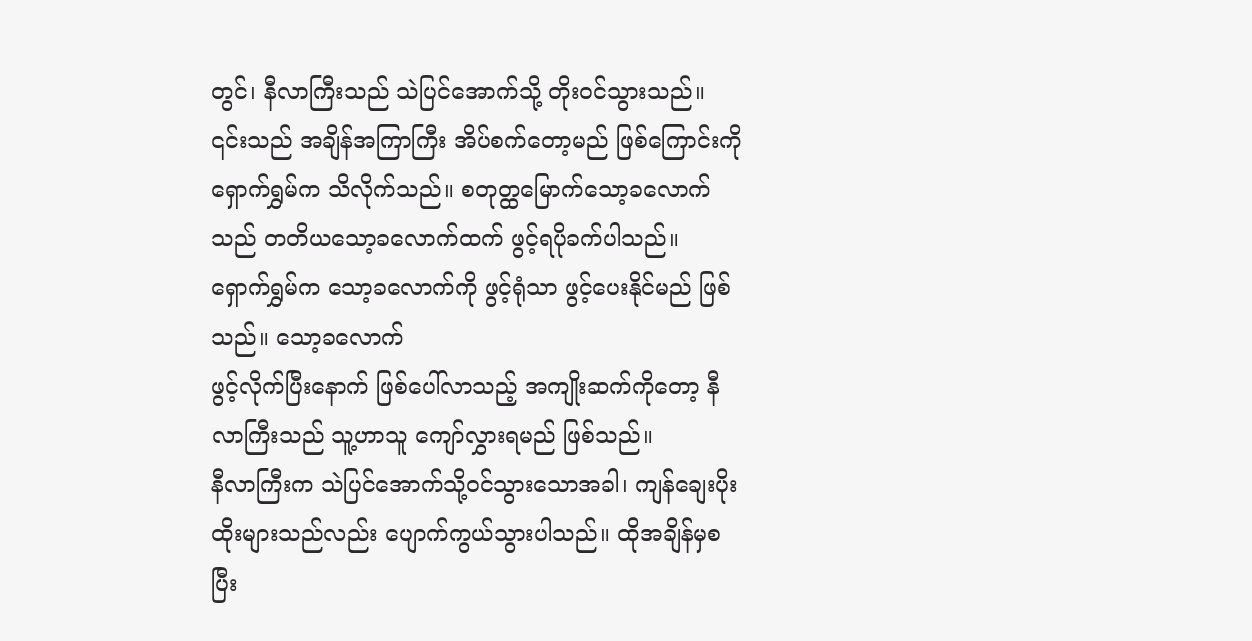တွင်၊ နီလာကြီးသည် သဲပြင်အောက်သို့ တိုးဝင်သွားသည်။ ၎င်းသည် အချိန်အကြာကြီး အိပ်စက်တော့မည် ဖြစ်ကြောင်းကို ရှောက်ရွှမ်က သိလိုက်သည်။ စတုတ္ထမြောက်သော့ခလောက်သည် တတိယသော့ခလောက်ထက် ဖွင့်ရပိုခက်ပါသည်။ ရှောက်ရွှမ်က သော့ခလောက်ကို ဖွင့်ရုံသာ ဖွင့်ပေးနိုင်မည် ဖြစ်သည်။ သော့ခလောက်
ဖွင့်လိုက်ပြီးနောက် ဖြစ်ပေါ်လာသည့် အကျိုးဆက်ကိုတော့ နီလာကြီးသည် သူ့ဟာသူ ကျော်လွှားရမည် ဖြစ်သည်။
နီလာကြီးက သဲပြင်အောက်သို့ဝင်သွားသောအခါ၊ ကျန်ချေးပိုးထိုးများသည်လည်း ပျောက်ကွယ်သွားပါသည်။ ထိုအချိန်မှစပြီး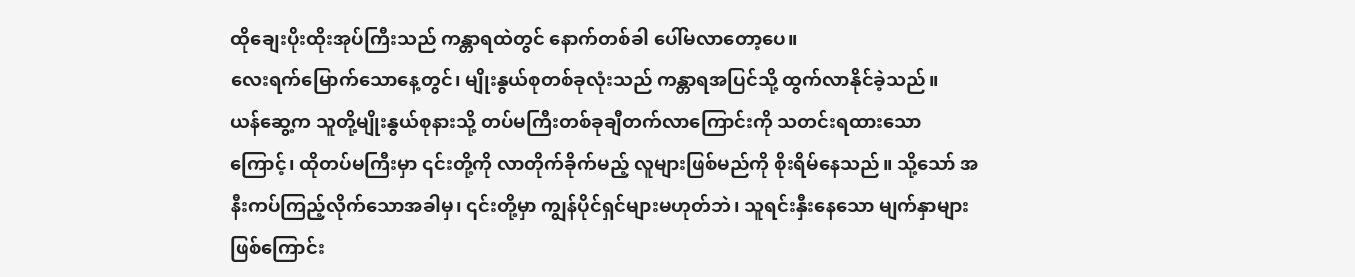ထိုချေးပိုးထိုးအုပ်ကြီးသည် ကန္တာရထဲတွင် နောက်တစ်ခါ ပေါ်မလာတော့ပေ။
လေးရက်မြောက်သောနေ့တွင်၊ မျိုးနွယ်စုတစ်ခုလုံးသည် ကန္တာရအပြင်သို့ ထွက်လာနိုင်ခဲ့သည်။
ယန်ဆွေ့က သူတို့မျိုးနွယ်စုနားသို့ တပ်မကြီးတစ်ခုချီတက်လာကြောင်းကို သတင်းရထားသောကြောင့်၊ ထိုတပ်မကြီးမှာ ၎င်းတို့ကို လာတိုက်ခိုက်မည့် လူများဖြစ်မည်ကို စိုးရိမ်နေသည်။ သို့သော် အနီးကပ်ကြည့်လိုက်သောအခါမှ၊ ၎င်းတို့မှာ ကျွန်ပိုင်ရှင်များမဟုတ်ဘဲ၊ သူရင်းနှီးနေသော မျက်နှာများဖြစ်ကြောင်း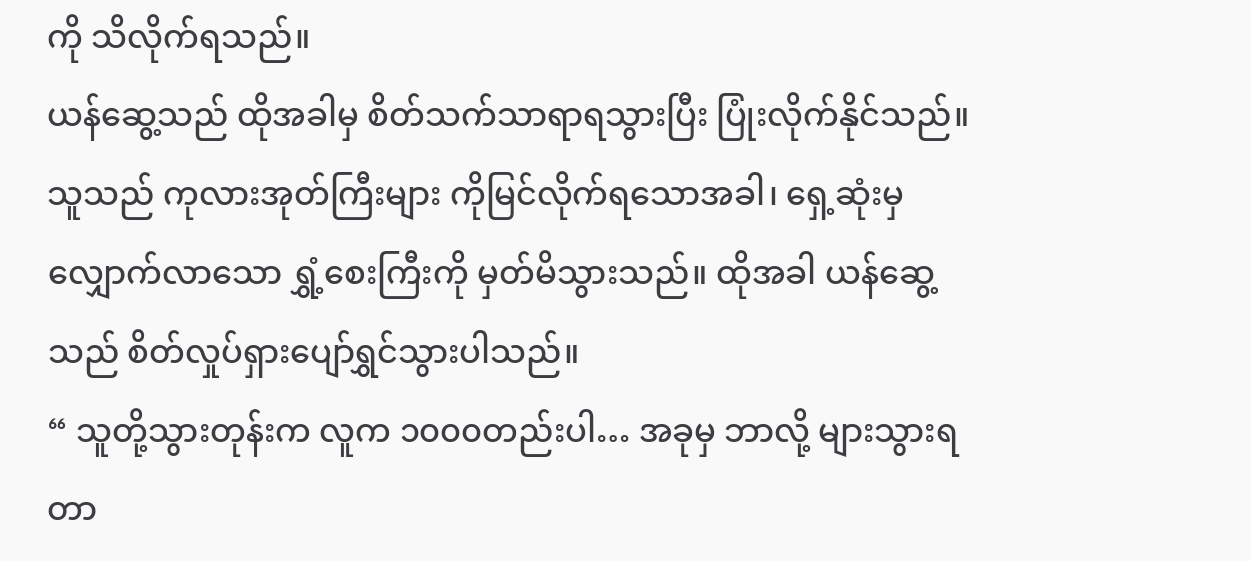ကို သိလိုက်ရသည်။
ယန်ဆွေ့သည် ထိုအခါမှ စိတ်သက်သာရာရသွားပြီး ပြုံးလိုက်နိုင်သည်။ သူသည် ကုလားအုတ်ကြီးများ ကိုမြင်လိုက်ရသောအခါ၊ ရှေ့ဆုံးမှ လျှောက်လာသော ရွှံ့စေးကြီးကို မှတ်မိသွားသည်။ ထိုအခါ ယန်ဆွေ့သည် စိတ်လှုပ်ရှားပျော်ရွှင်သွားပါသည်။
“ သူတို့သွားတုန်းက လူက ၁၀၀၀တည်းပါ… အခုမှ ဘာလို့ များသွားရတာ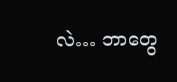လဲ… ဘာတွေ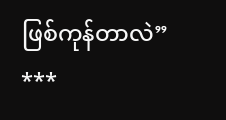ဖြစ်ကုန်တာလဲ”
***